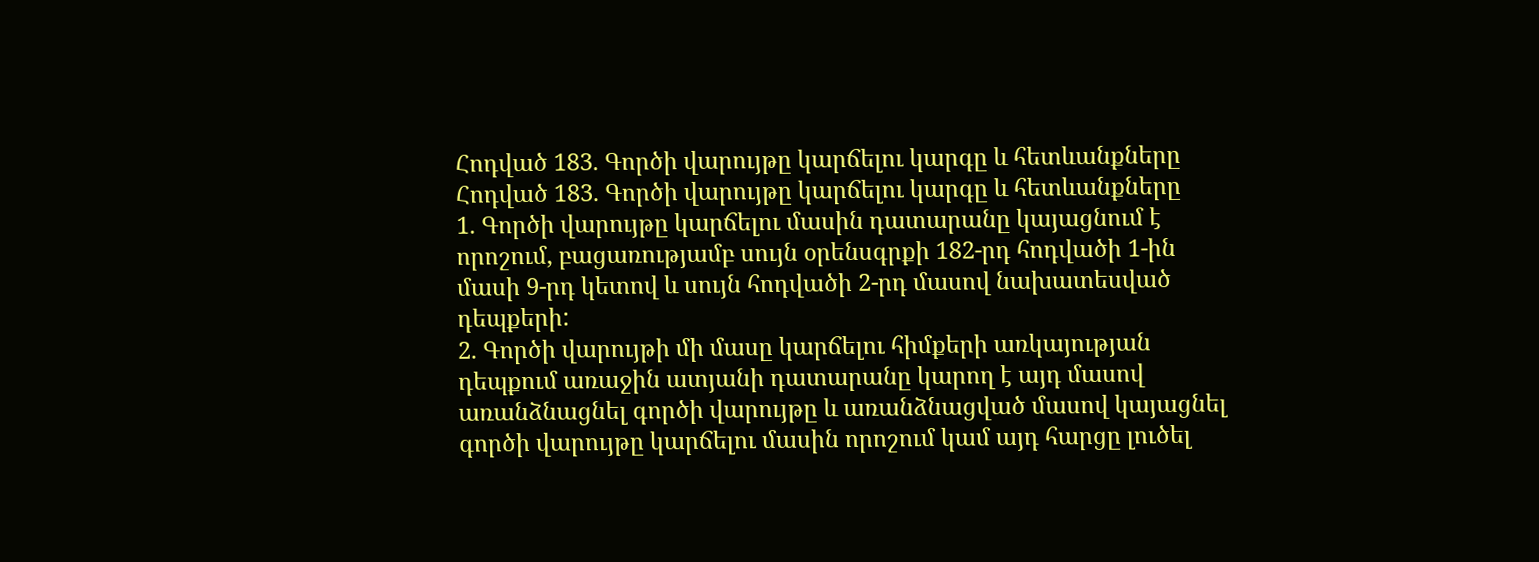Հոդված 183. Գործի վարույթը կարճելու կարգը և հետևանքները
Հոդված 183. Գործի վարույթը կարճելու կարգը և հետևանքները
1. Գործի վարույթը կարճելու մասին դատարանը կայացնում է որոշում, բացառությամբ սույն օրենսգրքի 182-րդ հոդվածի 1-ին մասի 9-րդ կետով և սույն հոդվածի 2-րդ մասով նախատեսված դեպքերի:
2. Գործի վարույթի մի մասը կարճելու հիմքերի առկայության դեպքում առաջին ատյանի դատարանը կարող է այդ մասով առանձնացնել գործի վարույթը և առանձնացված մասով կայացնել գործի վարույթը կարճելու մասին որոշում կամ այդ հարցը լուծել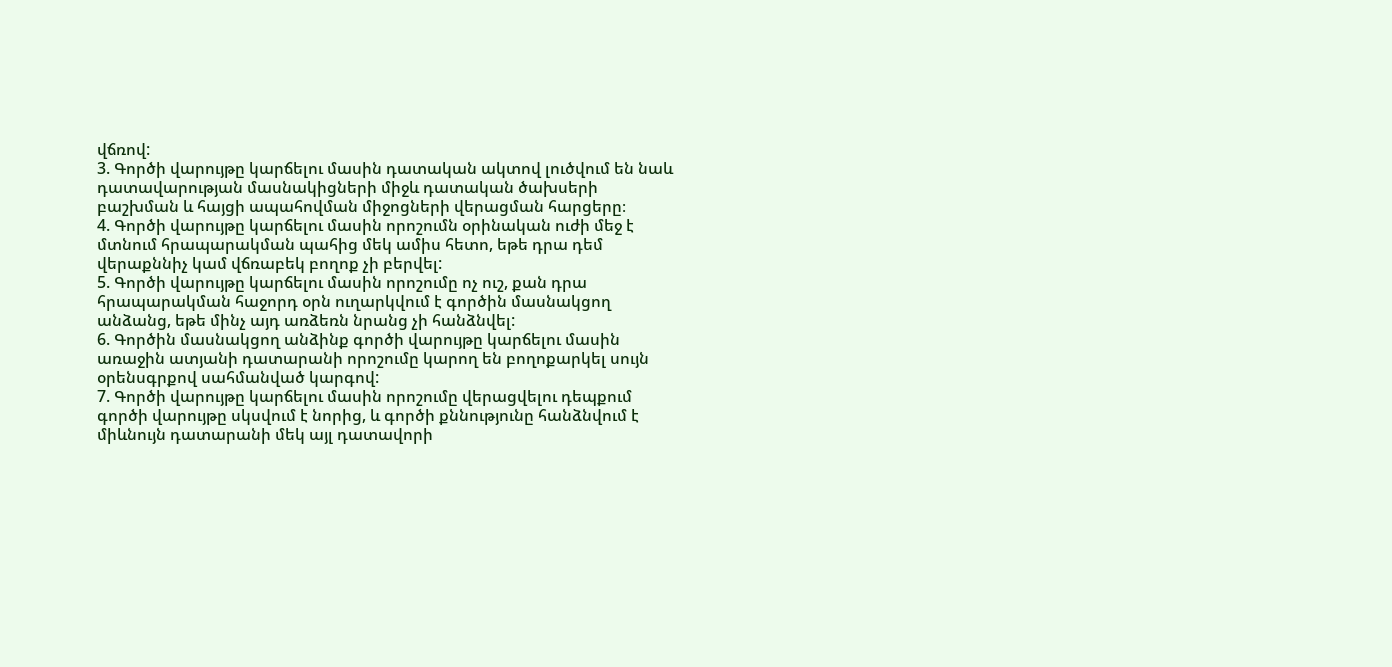վճռով:
3. Գործի վարույթը կարճելու մասին դատական ակտով լուծվում են նաև դատավարության մասնակիցների միջև դատական ծախսերի բաշխման և հայցի ապահովման միջոցների վերացման հարցերը։
4. Գործի վարույթը կարճելու մասին որոշումն օրինական ուժի մեջ է մտնում հրապարակման պահից մեկ ամիս հետո, եթե դրա դեմ վերաքննիչ կամ վճռաբեկ բողոք չի բերվել:
5. Գործի վարույթը կարճելու մասին որոշումը ոչ ուշ, քան դրա հրապարակման հաջորդ օրն ուղարկվում է գործին մասնակցող անձանց, եթե մինչ այդ առձեռն նրանց չի հանձնվել:
6. Գործին մասնակցող անձինք գործի վարույթը կարճելու մասին առաջին ատյանի դատարանի որոշումը կարող են բողոքարկել սույն օրենսգրքով սահմանված կարգով:
7. Գործի վարույթը կարճելու մասին որոշումը վերացվելու դեպքում գործի վարույթը սկսվում է նորից, և գործի քննությունը հանձնվում է միևնույն դատարանի մեկ այլ դատավորի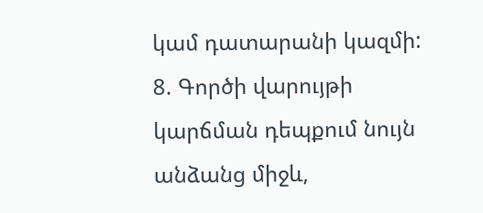կամ դատարանի կազմի:
8. Գործի վարույթի կարճման դեպքում նույն անձանց միջև,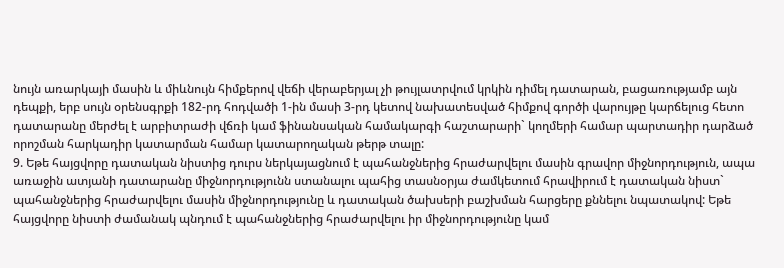նույն առարկայի մասին և միևնույն հիմքերով վեճի վերաբերյալ չի թույլատրվում կրկին դիմել դատարան, բացառությամբ այն դեպքի, երբ սույն օրենսգրքի 182-րդ հոդվածի 1-ին մասի 3-րդ կետով նախատեսված հիմքով գործի վարույթը կարճելուց հետո դատարանը մերժել է արբիտրաժի վճռի կամ ֆինանսական համակարգի հաշտարարի` կողմերի համար պարտադիր դարձած որոշման հարկադիր կատարման համար կատարողական թերթ տալը:
9. Եթե հայցվորը դատական նիստից դուրս ներկայացնում է պահանջներից հրաժարվելու մասին գրավոր միջնորդություն, ապա առաջին ատյանի դատարանը միջնորդությունն ստանալու պահից տասնօրյա ժամկետում հրավիրում է դատական նիստ` պահանջներից հրաժարվելու մասին միջնորդությունը և դատական ծախսերի բաշխման հարցերը քննելու նպատակով: Եթե հայցվորը նիստի ժամանակ պնդում է պահանջներից հրաժարվելու իր միջնորդությունը կամ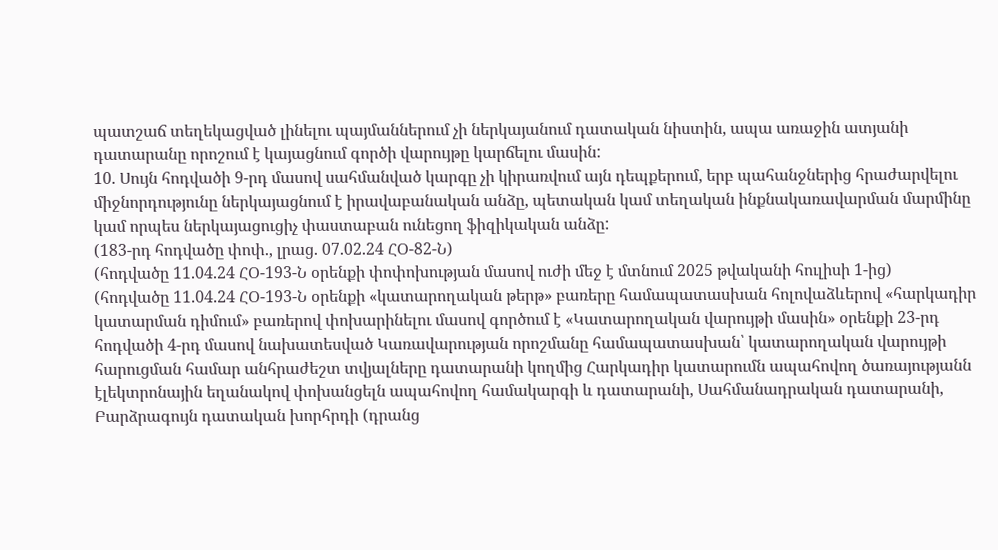պատշաճ տեղեկացված լինելու պայմաններում չի ներկայանում դատական նիստին, ապա առաջին ատյանի դատարանը որոշում է կայացնում գործի վարույթը կարճելու մասին:
10. Սույն հոդվածի 9-րդ մասով սահմանված կարգը չի կիրառվում այն դեպքերում, երբ պահանջներից հրաժարվելու միջնորդությունը ներկայացնում է իրավաբանական անձը, պետական կամ տեղական ինքնակառավարման մարմինը կամ որպես ներկայացուցիչ փաստաբան ունեցող ֆիզիկական անձը:
(183-րդ հոդվածը փոփ., լրաց. 07.02.24 ՀՕ-82-Ն)
(հոդվածը 11.04.24 ՀՕ-193-Ն օրենքի փոփոխության մասով ուժի մեջ է մտնում 2025 թվականի հուլիսի 1-ից)
(հոդվածը 11.04.24 ՀՕ-193-Ն օրենքի «կատարողական թերթ» բառերը համապատասխան հոլովաձևերով «հարկադիր կատարման դիմում» բառերով փոխարինելու մասով գործում է «Կատարողական վարույթի մասին» օրենքի 23-րդ հոդվածի 4-րդ մասով նախատեսված Կառավարության որոշմանը համապատասխան՝ կատարողական վարույթի հարուցման համար անհրաժեշտ տվյալները դատարանի կողմից Հարկադիր կատարումն ապահովող ծառայությանն էլեկտրոնային եղանակով փոխանցելն ապահովող համակարգի և դատարանի, Սահմանադրական դատարանի, Բարձրագույն դատական խորհրդի (դրանց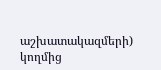աշխատակազմերի) կողմից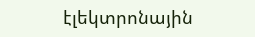էլեկտրոնային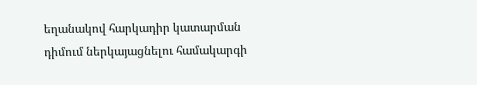եղանակով հարկադիր կատարման դիմում ներկայացնելու համակարգի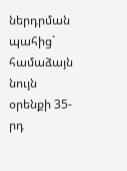ներդրման պահից` համաձայն նույն օրենքի 35-րդ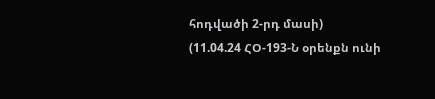հոդվածի 2-րդ մասի)
(11.04.24 ՀՕ-193-Ն օրենքն ունի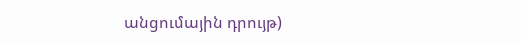անցումային դրույթ)